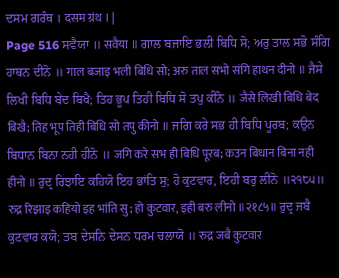ਦਸਮ ਗਰੰਥ । दसम ग्रंथ । |
Page 516 ਸਵੈਯਾ ॥ सवैया ॥ ਗਾਲ ਬਜਾਇ ਭਲੀ ਬਿਧਿ ਸੋ; ਅਰੁ ਤਾਲ ਸਭੋ ਸੰਗਿ ਹਾਥਨ ਦੀਨੋ ॥ गाल बजाइ भली बिधि सो; अरु ताल सभो संगि हाथन दीनो ॥ ਜੈਸੇ ਲਿਖੀ ਬਿਧਿ ਬੇਦ ਬਿਖੈ; ਤਿਹ ਭੂਪ ਤਿਹੀ ਬਿਧਿ ਸੋ ਤਪੁ ਕੀਨੋ ॥ जैसे लिखी बिधि बेद बिखै; तिह भूप तिही बिधि सो तपु कीनो ॥ ਜਗਿ ਕਰੇ ਸਭ ਹੀ ਬਿਧਿ ਪੂਰਬ; ਕਉਨ ਬਿਧਾਨ ਬਿਨਾ ਨਹੀ ਹੀਨੋ ॥ जगि करे सभ ही बिधि पूरब; कउन बिधान बिना नही हीनो ॥ ਰੁਦ੍ਰ ਰਿਝਾਇ ਕਹਿਯੋ ਇਹ ਭਾਂਤਿ ਸੁ; ਹੋ ਕੁਟਵਾਰ, ਇਹੀ ਬਰੁ ਲੀਨੋ ॥੨੧੮੫॥ रुद्र रिझाइ कहियो इह भांति सु; हो कुटवार, इही बरु लीनो ॥२१८५॥ ਰੁਦ੍ਰ ਜਬੈ ਕੁਟਵਾਰ ਕਯੋ; ਤਬ ਦੇਸਨਿ ਦੇਸਨ ਧਰਮ ਚਲਾਯੋ ॥ रुद्र जबै कुटवार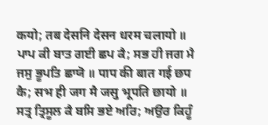कयो; तब देसनि देसन धरम चलायो ॥ ਪਾਪ ਕੀ ਬਾਤ ਗਈ ਛਪ ਕੈ; ਸਭ ਹੀ ਜਗ ਮੈ ਜਸੁ ਭੂਪਤਿ ਛਾਯੋ ॥ पाप की बात गई छप कै; सभ ही जग मै जसु भूपति छायो ॥ ਸਤ੍ਰ ਤ੍ਰਿਸੂਲ ਕੈ ਬਸਿ ਭਏ ਅਰਿ; ਅਉਰ ਕਿਹੂੰ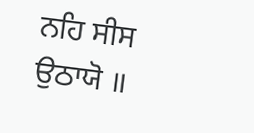ਨਹਿ ਸੀਸ ਉਠਾਯੋ ॥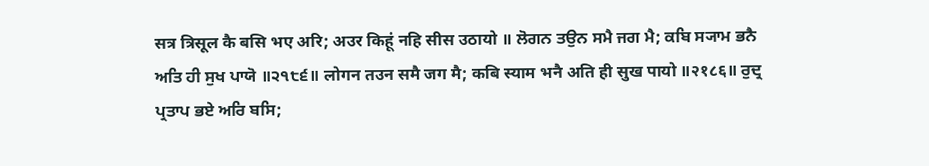सत्र त्रिसूल कै बसि भए अरि; अउर किहूं नहि सीस उठायो ॥ ਲੋਗਨ ਤਉਨ ਸਮੈ ਜਗ ਮੈ; ਕਬਿ ਸ੍ਯਾਮ ਭਨੈ ਅਤਿ ਹੀ ਸੁਖ ਪਾਯੋ ॥੨੧੮੬॥ लोगन तउन समै जग मै; कबि स्याम भनै अति ही सुख पायो ॥२१८६॥ ਰੁਦ੍ਰ ਪ੍ਰਤਾਪ ਭਏ ਅਰਿ ਬਸਿ;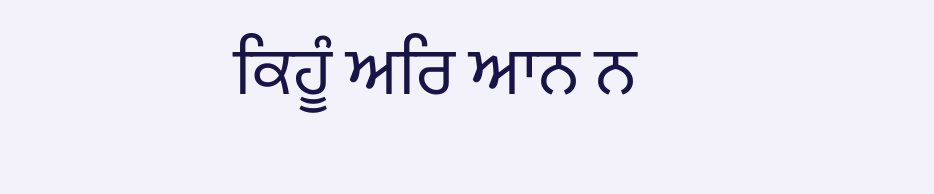ਕਿਹੂੰ ਅਰਿ ਆਨ ਨ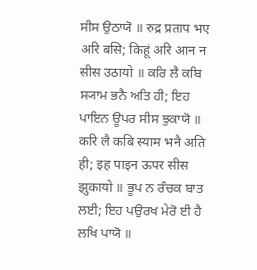ਸੀਸ ਉਠਾਯੋ ॥ रुद्र प्रताप भए अरि बसि; किहूं अरि आन न सीस उठायो ॥ ਕਰਿ ਲੈ ਕਬਿ ਸ੍ਯਾਮ ਭਨੈ ਅਤਿ ਹੀ; ਇਹ ਪਾਇਨ ਊਪਰ ਸੀਸ ਝੁਕਾਯੋ ॥ करि लै कबि स्याम भनै अति ही; इह पाइन ऊपर सीस झुकायो ॥ ਭੂਪ ਨ ਰੰਚਕ ਬਾਤ ਲਈ; ਇਹ ਪਉਰਖ ਮੇਰੋ ਈ ਹੈ ਲਖਿ ਪਾਯੋ ॥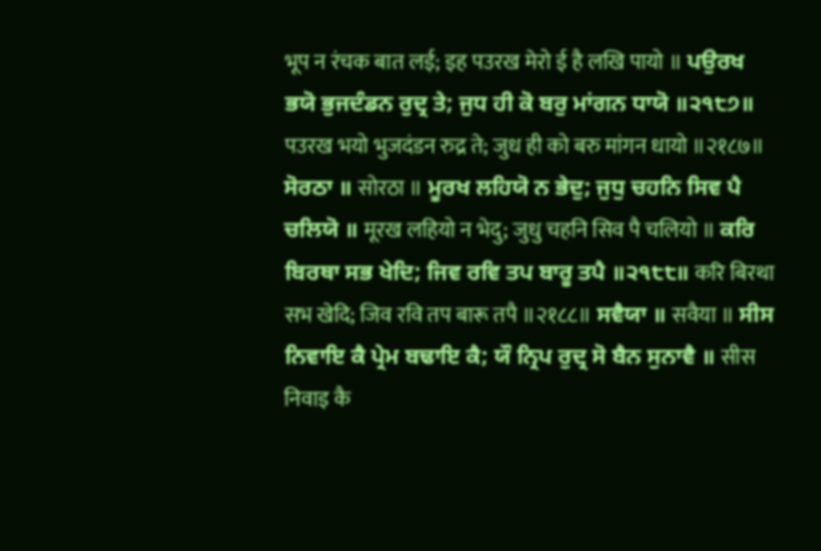भूप न रंचक बात लई; इह पउरख मेरो ई है लखि पायो ॥ ਪਉਰਖ ਭਯੋ ਭੁਜਦੰਡਨ ਰੁਦ੍ਰ ਤੇ; ਜੁਧ ਹੀ ਕੋ ਬਰੁ ਮਾਂਗਨ ਧਾਯੋ ॥੨੧੮੭॥ पउरख भयो भुजदंडन रुद्र ते; जुध ही को बरु मांगन धायो ॥२१८७॥ ਸੋਰਠਾ ॥ सोरठा ॥ ਮੂਰਖ ਲਹਿਯੋ ਨ ਭੇਦੁ; ਜੁਧੁ ਚਹਨਿ ਸਿਵ ਪੈ ਚਲਿਯੋ ॥ मूरख लहियो न भेदु; जुधु चहनि सिव पै चलियो ॥ ਕਰਿ ਬਿਰਥਾ ਸਭ ਖੇਦਿ; ਜਿਵ ਰਵਿ ਤਪ ਬਾਰੂ ਤਪੈ ॥੨੧੮੮॥ करि बिरथा सभ खेदि; जिव रवि तप बारू तपै ॥२१८८॥ ਸਵੈਯਾ ॥ सवैया ॥ ਸੀਸ ਨਿਵਾਇ ਕੈ ਪ੍ਰੇਮ ਬਢਾਇ ਕੈ; ਯੌ ਨ੍ਰਿਪ ਰੁਦ੍ਰ ਸੋ ਬੈਨ ਸੁਨਾਵੈ ॥ सीस निवाइ कै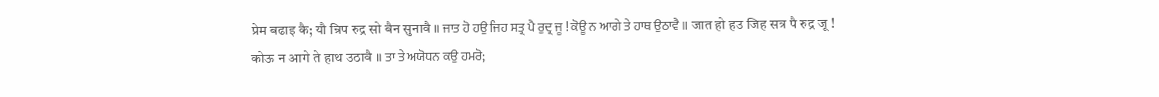प्रेम बढाइ कै; यौ न्रिप रुद्र सो बैन सुनावै ॥ ਜਾਤ ਹੋ ਹਉ ਜਿਹ ਸਤ੍ਰ ਪੈ ਰੁਦ੍ਰ ਜੂ ! ਕੋਊ ਨ ਆਗੇ ਤੇ ਹਾਥ ਉਠਾਵੈ ॥ जात हो हउ जिह सत्र पै रुद्र जू ! कोऊ न आगे ते हाथ उठावै ॥ ਤਾ ਤੇ ਅਯੋਧਨ ਕਉ ਹਮਰੋ;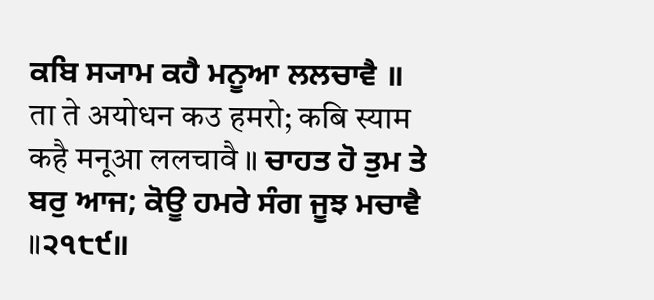ਕਬਿ ਸ੍ਯਾਮ ਕਹੈ ਮਨੂਆ ਲਲਚਾਵੈ ॥ ता ते अयोधन कउ हमरो; कबि स्याम कहै मनूआ ललचावै ॥ ਚਾਹਤ ਹੋ ਤੁਮ ਤੇ ਬਰੁ ਆਜ; ਕੋਊ ਹਮਰੇ ਸੰਗ ਜੂਝ ਮਚਾਵੈ ॥੨੧੮੯॥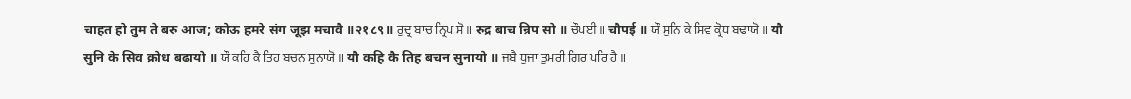चाहत हो तुम ते बरु आज; कोऊ हमरे संग जूझ मचावै ॥२१८९॥ ਰੁਦ੍ਰ ਬਾਚ ਨ੍ਰਿਪ ਸੋ ॥ रुद्र बाच न्रिप सो ॥ ਚੌਪਈ ॥ चौपई ॥ ਯੌ ਸੁਨਿ ਕੇ ਸਿਵ ਕ੍ਰੋਧ ਬਢਾਯੋ ॥ यौ सुनि के सिव क्रोध बढायो ॥ ਯੌ ਕਹਿ ਕੈ ਤਿਹ ਬਚਨ ਸੁਨਾਯੋ ॥ यौ कहि कै तिह बचन सुनायो ॥ ਜਬੈ ਧੁਜਾ ਤੁਮਰੀ ਗਿਰ ਪਰਿ ਹੈ ॥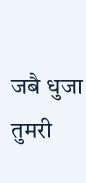जबै धुजा तुमरी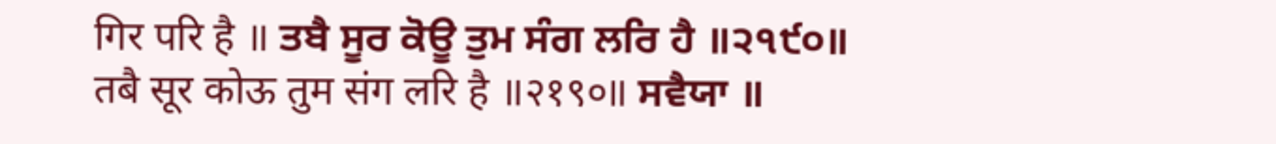गिर परि है ॥ ਤਬੈ ਸੂਰ ਕੋਊ ਤੁਮ ਸੰਗ ਲਰਿ ਹੈ ॥੨੧੯੦॥ तबै सूर कोऊ तुम संग लरि है ॥२१९०॥ ਸਵੈਯਾ ॥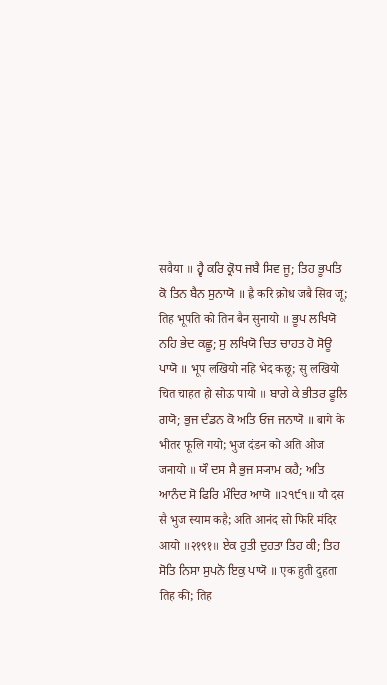सवैया ॥ ਹ੍ਵੈ ਕਰਿ ਕ੍ਰੋਧ ਜਬੈ ਸਿਵ ਜੂ; ਤਿਹ ਭੂਪਤਿ ਕੋ ਤਿਨ ਬੈਨ ਸੁਨਾਯੋ ॥ ह्वै करि क्रोध जबै सिव जू; तिह भूपति को तिन बैन सुनायो ॥ ਭੂਪ ਲਖਿਯੋ ਨਹਿ ਭੇਦ ਕਛੂ; ਸੁ ਲਖਿਯੋ ਚਿਤ ਚਾਹਤ ਹੋ ਸੋਊ ਪਾਯੋ ॥ भूप लखियो नहि भेद कछू; सु लखियो चित चाहत हो सोऊ पायो ॥ ਬਾਗੇ ਕੇ ਭੀਤਰ ਫੂਲਿ ਗਯੋ; ਭੁਜ ਦੰਡਨ ਕੋ ਅਤਿ ਓਜ ਜਨਾਯੋ ॥ बागे के भीतर फूलि गयो; भुज दंडन को अति ओज जनायो ॥ ਯੌ ਦਸ ਸੈ ਭੁਜ ਸ੍ਯਾਮ ਕਹੈ; ਅਤਿ ਆਨੰਦ ਸੋ ਫਿਰਿ ਮੰਦਿਰ ਆਯੋ ॥੨੧੯੧॥ यौ दस सै भुज स्याम कहै; अति आनंद सो फिरि मंदिर आयो ॥२१९१॥ ਏਕ ਹੁਤੀ ਦੁਹਤਾ ਤਿਹ ਕੀ; ਤਿਹ ਸੋਤਿ ਨਿਸਾ ਸੁਪਨੋ ਇਕੁ ਪਾਯੋ ॥ एक हुती दुहता तिह की; तिह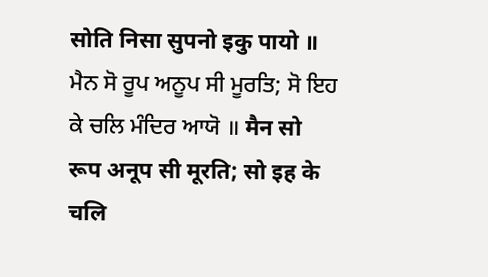सोति निसा सुपनो इकु पायो ॥ ਮੈਨ ਸੋ ਰੂਪ ਅਨੂਪ ਸੀ ਮੂਰਤਿ; ਸੋ ਇਹ ਕੇ ਚਲਿ ਮੰਦਿਰ ਆਯੋ ॥ मैन सो रूप अनूप सी मूरति; सो इह के चलि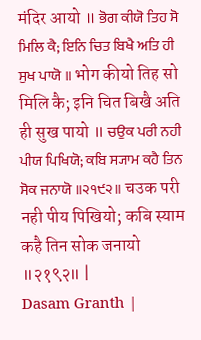मंदिर आयो ॥ ਭੋਗ ਕੀਯੋ ਤਿਹ ਸੋ ਮਿਲਿ ਕੈ; ਇਨਿ ਚਿਤ ਬਿਖੈ ਅਤਿ ਹੀ ਸੁਖ ਪਾਯੋ ॥ भोग कीयो तिह सो मिलि कै; इनि चित बिखै अति ही सुख पायो ॥ ਚਉਕ ਪਰੀ ਨਹੀ ਪੀਯ ਪਿਖਿਯੋ; ਕਬਿ ਸ੍ਯਾਮ ਕਹੈ ਤਿਨ ਸੋਕ ਜਨਾਯੋ ॥੨੧੯੨॥ चउक परी नही पीय पिखियो; कबि स्याम कहै तिन सोक जनायो ॥२१९२॥ |
Dasam Granth |